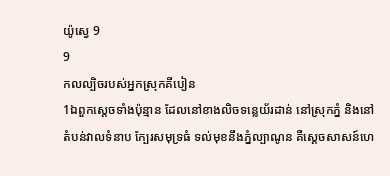យ៉ូស្វេ 9
9
កលល្បិចរបស់អ្នកស្រុកគីបៀន
1ឯពួកស្តេចទាំងប៉ុន្មាន ដែលនៅខាងលិចទន្លេយ័រដាន់ នៅស្រុកភ្នំ និងនៅតំបន់វាលទំនាប ក្បែរសមុទ្រធំ ទល់មុខនឹងភ្នំល្បាណូន គឺស្តេចសាសន៍ហេ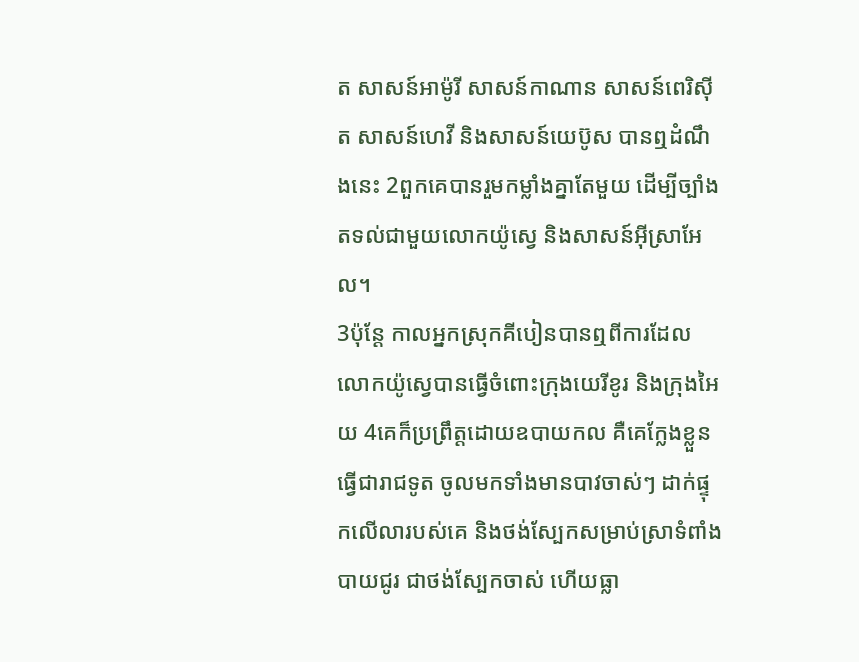ត សាសន៍អាម៉ូរី សាសន៍កាណាន សាសន៍ពេរិស៊ីត សាសន៍ហេវី និងសាសន៍យេប៊ូស បានឮដំណឹងនេះ 2ពួកគេបានរួមកម្លាំងគ្នាតែមួយ ដើម្បីច្បាំងតទល់ជាមួយលោកយ៉ូស្វេ និងសាសន៍អ៊ីស្រាអែល។
3ប៉ុន្ដែ កាលអ្នកស្រុកគីបៀនបានឮពីការដែលលោកយ៉ូស្វេបានធ្វើចំពោះក្រុងយេរីខូរ និងក្រុងអៃយ 4គេក៏ប្រព្រឹត្តដោយឧបាយកល គឺគេក្លែងខ្លួនធ្វើជារាជទូត ចូលមកទាំងមានបាវចាស់ៗ ដាក់ផ្ទុកលើលារបស់គេ និងថង់ស្បែកសម្រាប់ស្រាទំពាំងបាយជូរ ជាថង់ស្បែកចាស់ ហើយធ្លា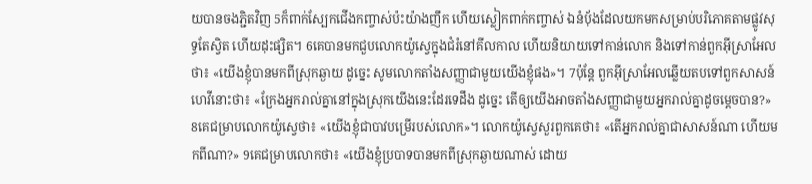យបានចងភ្ជិតវិញ 5ក៏ពាក់ស្បែកជើងកញ្ចាស់ប៉ះយ៉ាងញឹក ហើយស្លៀកពាក់កញ្ចាស់ ឯនំបុ័ងដែលយកមកសម្រាប់បរិភោគតាមផ្លូវសុទ្ធតែស្វិត ហើយដុះផ្សិត។ 6គេបានមកជួបលោកយ៉ូស្វេក្នុងជំរំនៅគីលកាល ហើយនិយាយទៅកាន់លោក និងទៅកាន់ពួកអ៊ីស្រាអែលថា៖ «យើងខ្ញុំបានមកពីស្រុកឆ្ងាយ ដូច្នេះ សូមលោកតាំងសញ្ញាជាមួយយើងខ្ញុំផង»។ 7ប៉ុន្ដែ ពួកអ៊ីស្រាអែលឆ្លើយតបទៅពួកសាសន៍ហេវីនោះថា៖ «ក្រែងអ្នករាល់គ្នានៅក្នុងស្រុកយើងនេះដែរទេដឹង ដូច្នេះ តើឲ្យយើងអាចតាំងសញ្ញាជាមួយអ្នករាល់គ្នាដូចម្ដេចបាន?» 8គេជម្រាបលោកយ៉ូស្វេថា៖ «យើងខ្ញុំជាបាវបម្រើរបស់លោក»។ លោកយ៉ូស្វេសួរពួកគេថា៖ «តើអ្នករាល់គ្នាជាសាសន៍ណា ហើយមកពីណា?» 9គេជម្រាបលោកថា៖ «យើងខ្ញុំប្របាទបានមកពីស្រុកឆ្ងាយណាស់ ដោយ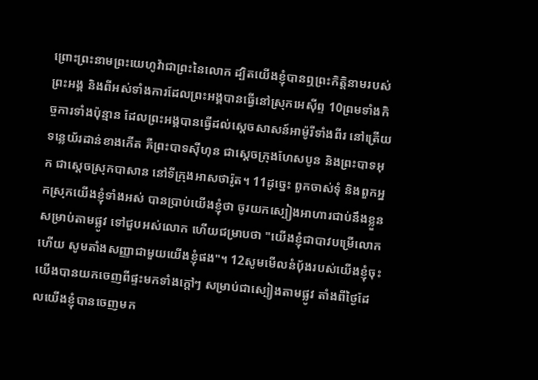ព្រោះព្រះនាមព្រះយេហូវ៉ាជាព្រះនៃលោក ដ្បិតយើងខ្ញុំបានឮព្រះកិត្តិនាមរបស់ព្រះអង្គ និងពីអស់ទាំងការដែលព្រះអង្គបានធ្វើនៅស្រុកអេស៊ីព្ទ 10ព្រមទាំងកិច្ចការទាំងប៉ុន្មាន ដែលព្រះអង្គបានធ្វើដល់ស្តេចសាសន៍អាម៉ូរីទាំងពីរ នៅត្រើយទន្លេយ័រដាន់ខាងកើត គឺព្រះបាទស៊ីហុន ជាស្តេចក្រុងហែសបូន និងព្រះបាទអុក ជាស្តេចស្រុកបាសាន នៅទីក្រុងអាសថារ៉ូត។ 11ដូច្នេះ ពួកចាស់ទុំ និងពួកអ្នកស្រុកយើងខ្ញុំទាំងអស់ បានប្រាប់យើងខ្ញុំថា ចូរយកស្បៀងអាហារជាប់នឹងខ្លួនសម្រាប់តាមផ្លូវ ទៅជួបអស់លោក ហើយជម្រាបថា "យើងខ្ញុំជាបាវបម្រើលោកហើយ សូមតាំងសញ្ញាជាមួយយើងខ្ញុំផង"។ 12សូមមើលនំបុ័ងរបស់យើងខ្ញុំចុះ យើងបានយកចេញពីផ្ទះមកទាំងក្តៅៗ សម្រាប់ជាស្បៀងតាមផ្លូវ តាំងពីថ្ងៃដែលយើងខ្ញុំបានចេញមក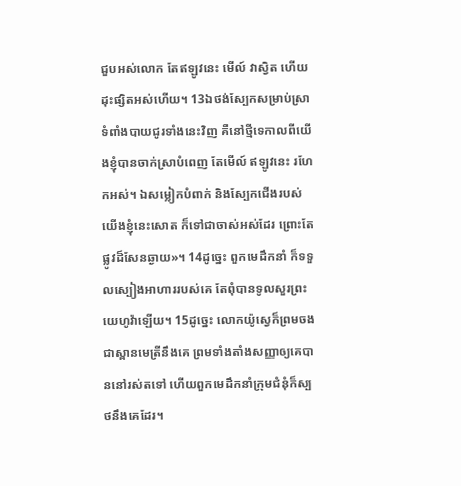ជួបអស់លោក តែឥឡូវនេះ មើល៍ វាស្វិត ហើយដុះផ្សិតអស់ហើយ។ 13ឯថង់ស្បែកសម្រាប់ស្រាទំពាំងបាយជូរទាំងនេះវិញ គឺនៅថ្មីទេកាលពីយើងខ្ញុំបានចាក់ស្រាបំពេញ តែមើល៍ ឥឡូវនេះ រហែកអស់។ ឯសម្លៀកបំពាក់ និងស្បែកជើងរបស់យើងខ្ញុំនេះសោត ក៏ទៅជាចាស់អស់ដែរ ព្រោះតែផ្លូវដ៏សែនឆ្ងាយ»។ 14ដូច្នេះ ពួកមេដឹកនាំ ក៏ទទួលស្បៀងអាហាររបស់គេ តែពុំបានទូលសួរព្រះយេហូវ៉ាឡើយ។ 15ដូច្នេះ លោកយ៉ូស្វេក៏ព្រមចងជាស្ពានមេត្រីនឹងគេ ព្រមទាំងតាំងសញ្ញាឲ្យគេបាននៅរស់តទៅ ហើយពួកមេដឹកនាំក្រុមជំនុំក៏ស្បថនឹងគេដែរ។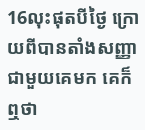16លុះផុតបីថ្ងៃ ក្រោយពីបានតាំងសញ្ញាជាមួយគេមក គេក៏ឮថា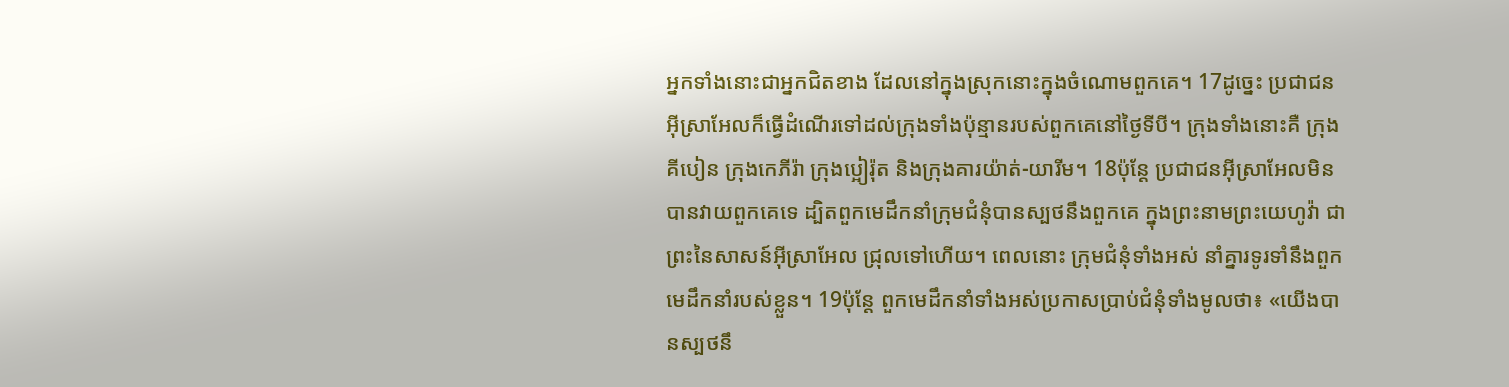អ្នកទាំងនោះជាអ្នកជិតខាង ដែលនៅក្នុងស្រុកនោះក្នុងចំណោមពួកគេ។ 17ដូច្នេះ ប្រជាជនអ៊ីស្រាអែលក៏ធ្វើដំណើរទៅដល់ក្រុងទាំងប៉ុន្មានរបស់ពួកគេនៅថ្ងៃទីបី។ ក្រុងទាំងនោះគឺ ក្រុងគីបៀន ក្រុងកេភីរ៉ា ក្រុងប្អៀរ៉ុត និងក្រុងគារយ៉ាត់-យារីម។ 18ប៉ុន្ដែ ប្រជាជនអ៊ីស្រាអែលមិនបានវាយពួកគេទេ ដ្បិតពួកមេដឹកនាំក្រុមជំនុំបានស្បថនឹងពួកគេ ក្នុងព្រះនាមព្រះយេហូវ៉ា ជាព្រះនៃសាសន៍អ៊ីស្រាអែល ជ្រុលទៅហើយ។ ពេលនោះ ក្រុមជំនុំទាំងអស់ នាំគ្នារទូរទាំនឹងពួកមេដឹកនាំរបស់ខ្លួន។ 19ប៉ុន្ដែ ពួកមេដឹកនាំទាំងអស់ប្រកាសប្រាប់ជំនុំទាំងមូលថា៖ «យើងបានស្បថនឹ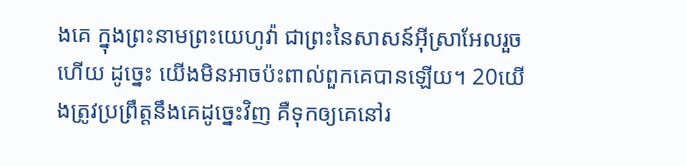ងគេ ក្នុងព្រះនាមព្រះយេហូវ៉ា ជាព្រះនៃសាសន៍អ៊ីស្រាអែលរួចហើយ ដូច្នេះ យើងមិនអាចប៉ះពាល់ពួកគេបានឡើយ។ 20យើងត្រូវប្រព្រឹត្តនឹងគេដូច្នេះវិញ គឺទុកឲ្យគេនៅរ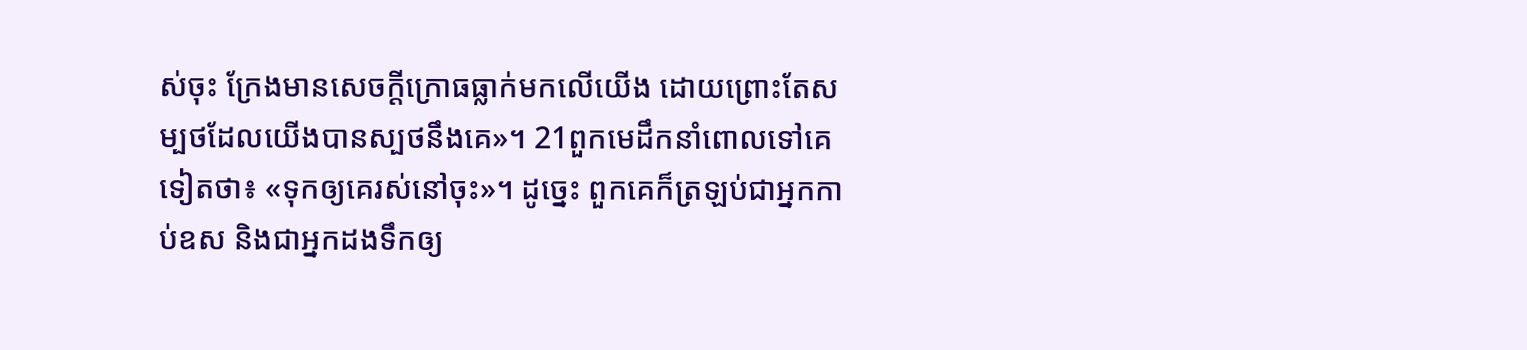ស់ចុះ ក្រែងមានសេចក្ដីក្រោធធ្លាក់មកលើយើង ដោយព្រោះតែសម្បថដែលយើងបានស្បថនឹងគេ»។ 21ពួកមេដឹកនាំពោលទៅគេទៀតថា៖ «ទុកឲ្យគេរស់នៅចុះ»។ ដូច្នេះ ពួកគេក៏ត្រឡប់ជាអ្នកកាប់ឧស និងជាអ្នកដងទឹកឲ្យ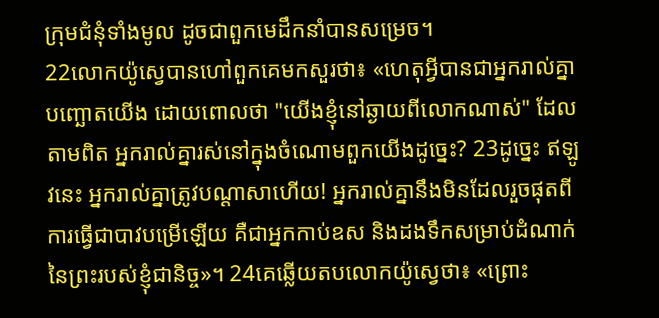ក្រុមជំនុំទាំងមូល ដូចជាពួកមេដឹកនាំបានសម្រេច។
22លោកយ៉ូស្វេបានហៅពួកគេមកសួរថា៖ «ហេតុអ្វីបានជាអ្នករាល់គ្នាបញ្ឆោតយើង ដោយពោលថា "យើងខ្ញុំនៅឆ្ងាយពីលោកណាស់" ដែលតាមពិត អ្នករាល់គ្នារស់នៅក្នុងចំណោមពួកយើងដូច្នេះ? 23ដូច្នេះ ឥឡូវនេះ អ្នករាល់គ្នាត្រូវបណ្ដាសាហើយ! អ្នករាល់គ្នានឹងមិនដែលរួចផុតពីការធ្វើជាបាវបម្រើឡើយ គឺជាអ្នកកាប់ឧស និងដងទឹកសម្រាប់ដំណាក់នៃព្រះរបស់ខ្ញុំជានិច្ច»។ 24គេឆ្លើយតបលោកយ៉ូស្វេថា៖ «ព្រោះ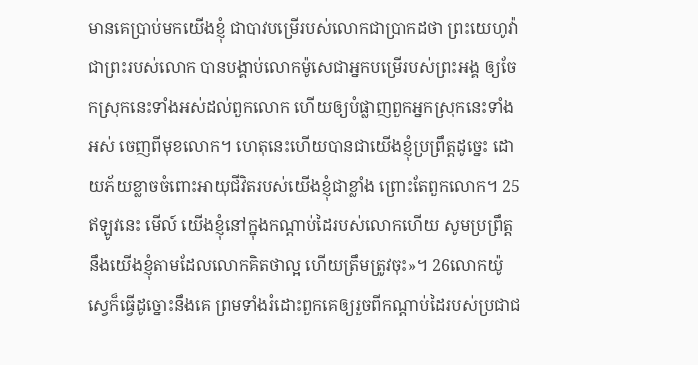មានគេប្រាប់មកយើងខ្ញុំ ជាបាវបម្រើរបស់លោកជាប្រាកដថា ព្រះយេហូវ៉ាជាព្រះរបស់លោក បានបង្គាប់លោកម៉ូសេជាអ្នកបម្រើរបស់ព្រះអង្គ ឲ្យចែកស្រុកនេះទាំងអស់ដល់ពួកលោក ហើយឲ្យបំផ្លាញពួកអ្នកស្រុកនេះទាំងអស់ ចេញពីមុខលោក។ ហេតុនេះហើយបានជាយើងខ្ញុំប្រព្រឹត្តដូច្នេះ ដោយភ័យខ្លាចចំពោះអាយុជីវិតរបស់យើងខ្ញុំជាខ្លាំង ព្រោះតែពួកលោក។ 25ឥឡូវនេះ មើល៍ យើងខ្ញុំនៅក្នុងកណ្ដាប់ដៃរបស់លោកហើយ សូមប្រព្រឹត្តនឹងយើងខ្ញុំតាមដែលលោកគិតថាល្អ ហើយត្រឹមត្រូវចុះ»។ 26លោកយ៉ូស្វេក៏ធ្វើដូច្នោះនឹងគេ ព្រមទាំងរំដោះពួកគេឲ្យរួចពីកណ្ដាប់ដៃរបស់ប្រជាជ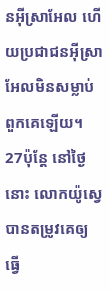នអ៊ីស្រាអែល ហើយប្រជាជនអ៊ីស្រាអែលមិនសម្លាប់ពួកគេឡើយ។ 27ប៉ុន្ដែ នៅថ្ងៃនោះ លោកយ៉ូស្វេបានតម្រូវគេឲ្យធ្វើ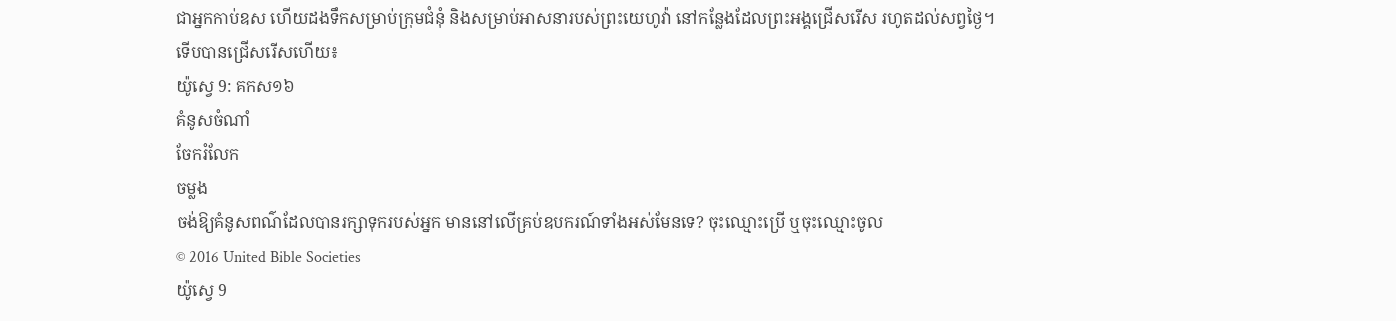ជាអ្នកកាប់ឧស ហើយដងទឹកសម្រាប់ក្រុមជំនុំ និងសម្រាប់អាសនារបស់ព្រះយេហូវ៉ា នៅកន្លែងដែលព្រះអង្គជ្រើសរើស រហូតដល់សព្វថ្ងៃ។
ទើបបានជ្រើសរើសហើយ៖
យ៉ូស្វេ 9: គកស១៦
គំនូសចំណាំ
ចែករំលែក
ចម្លង
ចង់ឱ្យគំនូសពណ៌ដែលបានរក្សាទុករបស់អ្នក មាននៅលើគ្រប់ឧបករណ៍ទាំងអស់មែនទេ? ចុះឈ្មោះប្រើ ឬចុះឈ្មោះចូល
© 2016 United Bible Societies
យ៉ូស្វេ 9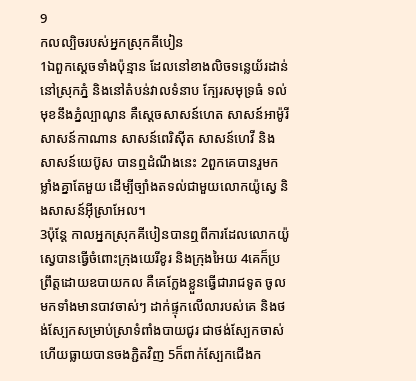9
កលល្បិចរបស់អ្នកស្រុកគីបៀន
1ឯពួកស្តេចទាំងប៉ុន្មាន ដែលនៅខាងលិចទន្លេយ័រដាន់ នៅស្រុកភ្នំ និងនៅតំបន់វាលទំនាប ក្បែរសមុទ្រធំ ទល់មុខនឹងភ្នំល្បាណូន គឺស្តេចសាសន៍ហេត សាសន៍អាម៉ូរី សាសន៍កាណាន សាសន៍ពេរិស៊ីត សាសន៍ហេវី និងសាសន៍យេប៊ូស បានឮដំណឹងនេះ 2ពួកគេបានរួមកម្លាំងគ្នាតែមួយ ដើម្បីច្បាំងតទល់ជាមួយលោកយ៉ូស្វេ និងសាសន៍អ៊ីស្រាអែល។
3ប៉ុន្ដែ កាលអ្នកស្រុកគីបៀនបានឮពីការដែលលោកយ៉ូស្វេបានធ្វើចំពោះក្រុងយេរីខូរ និងក្រុងអៃយ 4គេក៏ប្រព្រឹត្តដោយឧបាយកល គឺគេក្លែងខ្លួនធ្វើជារាជទូត ចូលមកទាំងមានបាវចាស់ៗ ដាក់ផ្ទុកលើលារបស់គេ និងថង់ស្បែកសម្រាប់ស្រាទំពាំងបាយជូរ ជាថង់ស្បែកចាស់ ហើយធ្លាយបានចងភ្ជិតវិញ 5ក៏ពាក់ស្បែកជើងក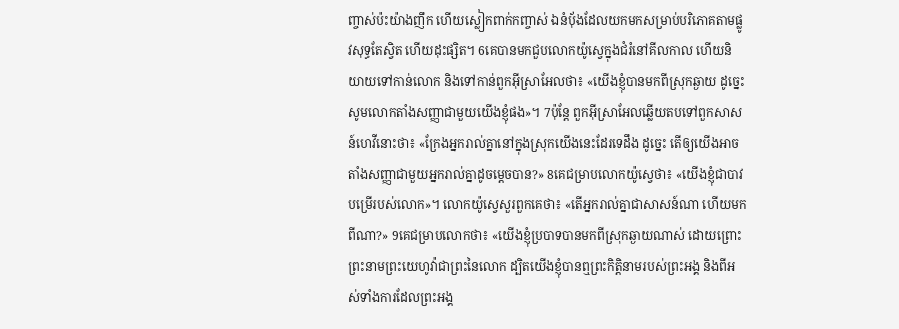ញ្ចាស់ប៉ះយ៉ាងញឹក ហើយស្លៀកពាក់កញ្ចាស់ ឯនំបុ័ងដែលយកមកសម្រាប់បរិភោគតាមផ្លូវសុទ្ធតែស្វិត ហើយដុះផ្សិត។ 6គេបានមកជួបលោកយ៉ូស្វេក្នុងជំរំនៅគីលកាល ហើយនិយាយទៅកាន់លោក និងទៅកាន់ពួកអ៊ីស្រាអែលថា៖ «យើងខ្ញុំបានមកពីស្រុកឆ្ងាយ ដូច្នេះ សូមលោកតាំងសញ្ញាជាមួយយើងខ្ញុំផង»។ 7ប៉ុន្ដែ ពួកអ៊ីស្រាអែលឆ្លើយតបទៅពួកសាសន៍ហេវីនោះថា៖ «ក្រែងអ្នករាល់គ្នានៅក្នុងស្រុកយើងនេះដែរទេដឹង ដូច្នេះ តើឲ្យយើងអាចតាំងសញ្ញាជាមួយអ្នករាល់គ្នាដូចម្ដេចបាន?» 8គេជម្រាបលោកយ៉ូស្វេថា៖ «យើងខ្ញុំជាបាវបម្រើរបស់លោក»។ លោកយ៉ូស្វេសួរពួកគេថា៖ «តើអ្នករាល់គ្នាជាសាសន៍ណា ហើយមកពីណា?» 9គេជម្រាបលោកថា៖ «យើងខ្ញុំប្របាទបានមកពីស្រុកឆ្ងាយណាស់ ដោយព្រោះព្រះនាមព្រះយេហូវ៉ាជាព្រះនៃលោក ដ្បិតយើងខ្ញុំបានឮព្រះកិត្តិនាមរបស់ព្រះអង្គ និងពីអស់ទាំងការដែលព្រះអង្គ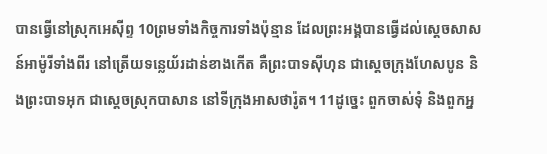បានធ្វើនៅស្រុកអេស៊ីព្ទ 10ព្រមទាំងកិច្ចការទាំងប៉ុន្មាន ដែលព្រះអង្គបានធ្វើដល់ស្តេចសាសន៍អាម៉ូរីទាំងពីរ នៅត្រើយទន្លេយ័រដាន់ខាងកើត គឺព្រះបាទស៊ីហុន ជាស្តេចក្រុងហែសបូន និងព្រះបាទអុក ជាស្តេចស្រុកបាសាន នៅទីក្រុងអាសថារ៉ូត។ 11ដូច្នេះ ពួកចាស់ទុំ និងពួកអ្ន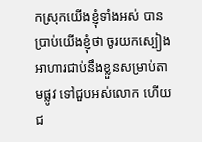កស្រុកយើងខ្ញុំទាំងអស់ បានប្រាប់យើងខ្ញុំថា ចូរយកស្បៀងអាហារជាប់នឹងខ្លួនសម្រាប់តាមផ្លូវ ទៅជួបអស់លោក ហើយជ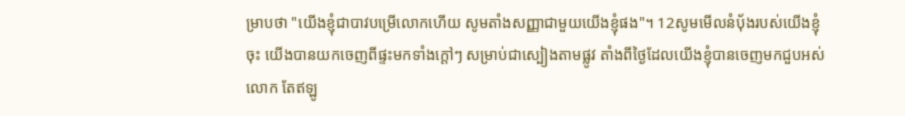ម្រាបថា "យើងខ្ញុំជាបាវបម្រើលោកហើយ សូមតាំងសញ្ញាជាមួយយើងខ្ញុំផង"។ 12សូមមើលនំបុ័ងរបស់យើងខ្ញុំចុះ យើងបានយកចេញពីផ្ទះមកទាំងក្តៅៗ សម្រាប់ជាស្បៀងតាមផ្លូវ តាំងពីថ្ងៃដែលយើងខ្ញុំបានចេញមកជួបអស់លោក តែឥឡូ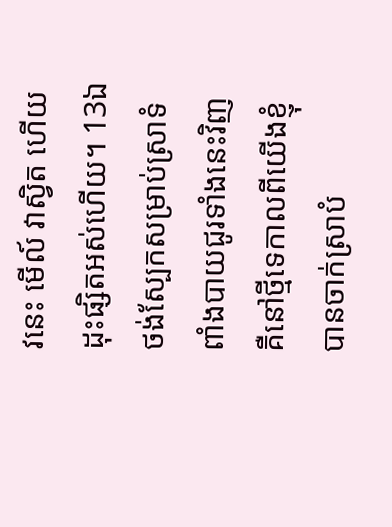វនេះ មើល៍ វាស្វិត ហើយដុះផ្សិតអស់ហើយ។ 13ឯថង់ស្បែកសម្រាប់ស្រាទំពាំងបាយជូរទាំងនេះវិញ គឺនៅថ្មីទេកាលពីយើងខ្ញុំបានចាក់ស្រាបំ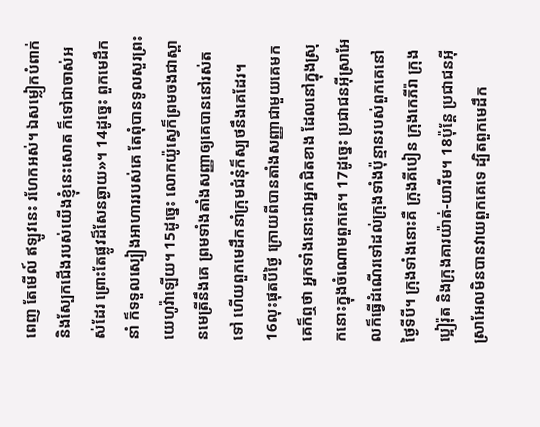ពេញ តែមើល៍ ឥឡូវនេះ រហែកអស់។ ឯសម្លៀកបំពាក់ និងស្បែកជើងរបស់យើងខ្ញុំនេះសោត ក៏ទៅជាចាស់អស់ដែរ ព្រោះតែផ្លូវដ៏សែនឆ្ងាយ»។ 14ដូច្នេះ ពួកមេដឹកនាំ ក៏ទទួលស្បៀងអាហាររបស់គេ តែពុំបានទូលសួរព្រះយេហូវ៉ាឡើយ។ 15ដូច្នេះ លោកយ៉ូស្វេក៏ព្រមចងជាស្ពានមេត្រីនឹងគេ ព្រមទាំងតាំងសញ្ញាឲ្យគេបាននៅរស់តទៅ ហើយពួកមេដឹកនាំក្រុមជំនុំក៏ស្បថនឹងគេដែរ។
16លុះផុតបីថ្ងៃ ក្រោយពីបានតាំងសញ្ញាជាមួយគេមក គេក៏ឮថា អ្នកទាំងនោះជាអ្នកជិតខាង ដែលនៅក្នុងស្រុកនោះក្នុងចំណោមពួកគេ។ 17ដូច្នេះ ប្រជាជនអ៊ីស្រាអែលក៏ធ្វើដំណើរទៅដល់ក្រុងទាំងប៉ុន្មានរបស់ពួកគេនៅថ្ងៃទីបី។ ក្រុងទាំងនោះគឺ ក្រុងគីបៀន ក្រុងកេភីរ៉ា ក្រុងប្អៀរ៉ុត និងក្រុងគារយ៉ាត់-យារីម។ 18ប៉ុន្ដែ ប្រជាជនអ៊ីស្រាអែលមិនបានវាយពួកគេទេ ដ្បិតពួកមេដឹក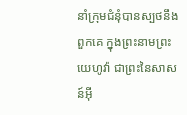នាំក្រុមជំនុំបានស្បថនឹងពួកគេ ក្នុងព្រះនាមព្រះយេហូវ៉ា ជាព្រះនៃសាសន៍អ៊ី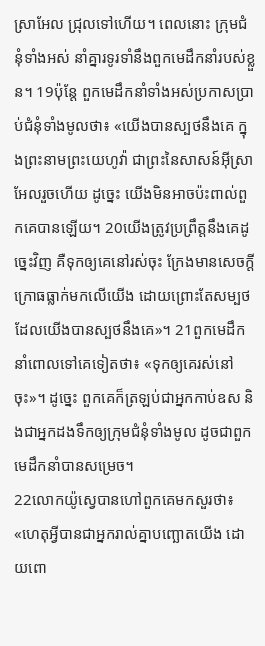ស្រាអែល ជ្រុលទៅហើយ។ ពេលនោះ ក្រុមជំនុំទាំងអស់ នាំគ្នារទូរទាំនឹងពួកមេដឹកនាំរបស់ខ្លួន។ 19ប៉ុន្ដែ ពួកមេដឹកនាំទាំងអស់ប្រកាសប្រាប់ជំនុំទាំងមូលថា៖ «យើងបានស្បថនឹងគេ ក្នុងព្រះនាមព្រះយេហូវ៉ា ជាព្រះនៃសាសន៍អ៊ីស្រាអែលរួចហើយ ដូច្នេះ យើងមិនអាចប៉ះពាល់ពួកគេបានឡើយ។ 20យើងត្រូវប្រព្រឹត្តនឹងគេដូច្នេះវិញ គឺទុកឲ្យគេនៅរស់ចុះ ក្រែងមានសេចក្ដីក្រោធធ្លាក់មកលើយើង ដោយព្រោះតែសម្បថដែលយើងបានស្បថនឹងគេ»។ 21ពួកមេដឹកនាំពោលទៅគេទៀតថា៖ «ទុកឲ្យគេរស់នៅចុះ»។ ដូច្នេះ ពួកគេក៏ត្រឡប់ជាអ្នកកាប់ឧស និងជាអ្នកដងទឹកឲ្យក្រុមជំនុំទាំងមូល ដូចជាពួកមេដឹកនាំបានសម្រេច។
22លោកយ៉ូស្វេបានហៅពួកគេមកសួរថា៖ «ហេតុអ្វីបានជាអ្នករាល់គ្នាបញ្ឆោតយើង ដោយពោ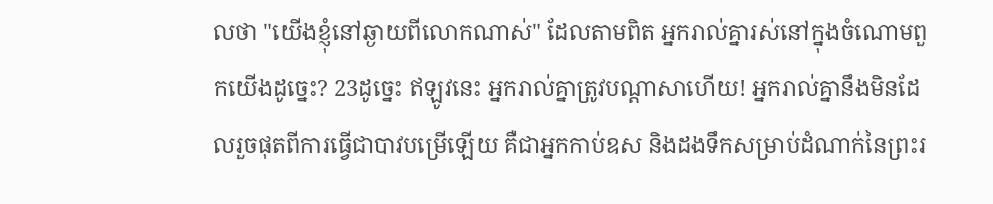លថា "យើងខ្ញុំនៅឆ្ងាយពីលោកណាស់" ដែលតាមពិត អ្នករាល់គ្នារស់នៅក្នុងចំណោមពួកយើងដូច្នេះ? 23ដូច្នេះ ឥឡូវនេះ អ្នករាល់គ្នាត្រូវបណ្ដាសាហើយ! អ្នករាល់គ្នានឹងមិនដែលរួចផុតពីការធ្វើជាបាវបម្រើឡើយ គឺជាអ្នកកាប់ឧស និងដងទឹកសម្រាប់ដំណាក់នៃព្រះរ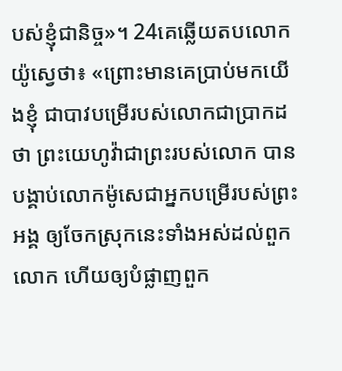បស់ខ្ញុំជានិច្ច»។ 24គេឆ្លើយតបលោកយ៉ូស្វេថា៖ «ព្រោះមានគេប្រាប់មកយើងខ្ញុំ ជាបាវបម្រើរបស់លោកជាប្រាកដថា ព្រះយេហូវ៉ាជាព្រះរបស់លោក បានបង្គាប់លោកម៉ូសេជាអ្នកបម្រើរបស់ព្រះអង្គ ឲ្យចែកស្រុកនេះទាំងអស់ដល់ពួកលោក ហើយឲ្យបំផ្លាញពួក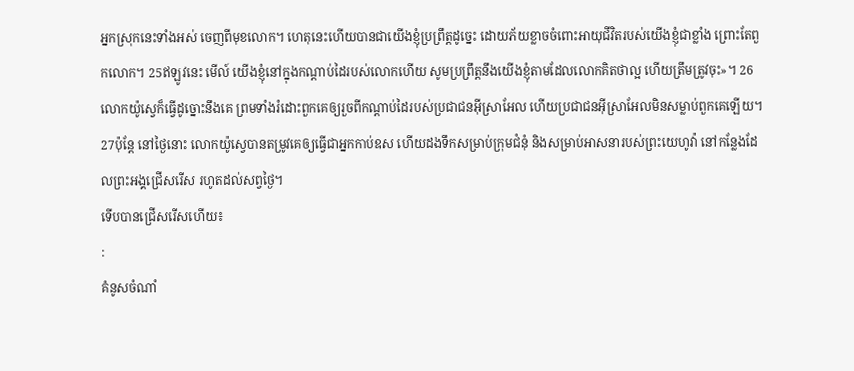អ្នកស្រុកនេះទាំងអស់ ចេញពីមុខលោក។ ហេតុនេះហើយបានជាយើងខ្ញុំប្រព្រឹត្តដូច្នេះ ដោយភ័យខ្លាចចំពោះអាយុជីវិតរបស់យើងខ្ញុំជាខ្លាំង ព្រោះតែពួកលោក។ 25ឥឡូវនេះ មើល៍ យើងខ្ញុំនៅក្នុងកណ្ដាប់ដៃរបស់លោកហើយ សូមប្រព្រឹត្តនឹងយើងខ្ញុំតាមដែលលោកគិតថាល្អ ហើយត្រឹមត្រូវចុះ»។ 26លោកយ៉ូស្វេក៏ធ្វើដូច្នោះនឹងគេ ព្រមទាំងរំដោះពួកគេឲ្យរួចពីកណ្ដាប់ដៃរបស់ប្រជាជនអ៊ីស្រាអែល ហើយប្រជាជនអ៊ីស្រាអែលមិនសម្លាប់ពួកគេឡើយ។ 27ប៉ុន្ដែ នៅថ្ងៃនោះ លោកយ៉ូស្វេបានតម្រូវគេឲ្យធ្វើជាអ្នកកាប់ឧស ហើយដងទឹកសម្រាប់ក្រុមជំនុំ និងសម្រាប់អាសនារបស់ព្រះយេហូវ៉ា នៅកន្លែងដែលព្រះអង្គជ្រើសរើស រហូតដល់សព្វថ្ងៃ។
ទើបបានជ្រើសរើសហើយ៖
:
គំនូសចំណាំ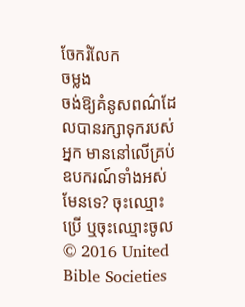ចែករំលែក
ចម្លង
ចង់ឱ្យគំនូសពណ៌ដែលបានរក្សាទុករបស់អ្នក មាននៅលើគ្រប់ឧបករណ៍ទាំងអស់មែនទេ? ចុះឈ្មោះប្រើ ឬចុះឈ្មោះចូល
© 2016 United Bible Societies